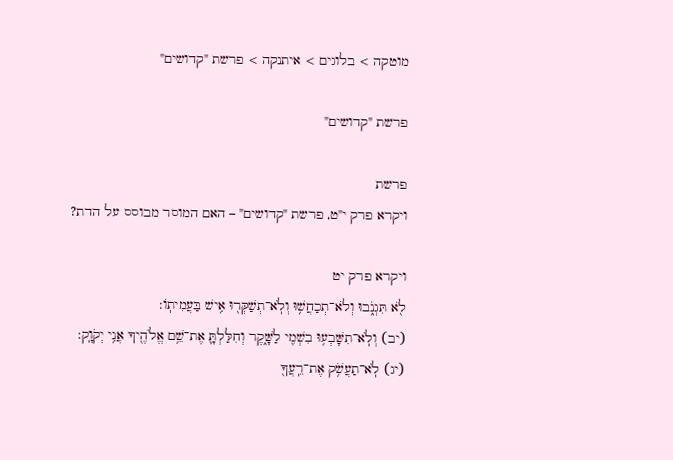מוטקה > בלוגים > איתנקה > פרשת "קדושים"

פרשת "קדושים"

פרשת
ויקרא פרק י"ט, פרשת "קדושים" – האם המוסר מבוסס על הדת?

ויקרא פרק יט
לֹ֖א תִּגְנֹ֑בוּ וְלֹא־תְכַחֲשׁ֥וּ וְלֹֽא־תְשַׁקְּר֖וּ אִ֥ישׁ בַּעֲמִיתֽוֹ:
(יב) וְלֹֽא־תִשָּׁבְע֥וּ בִשְׁמִ֖י לַשָּׁ֑קֶר וְחִלַּלְתָּ֛ אֶת־שֵׁ֥ם אֱלֹהֶ֖יךָ אֲנִ֥י יְקֹוָֽק:
(יג) לֹֽא־תַעֲשֹׁ֥ק אֶת־רֵֽעֲךָ֖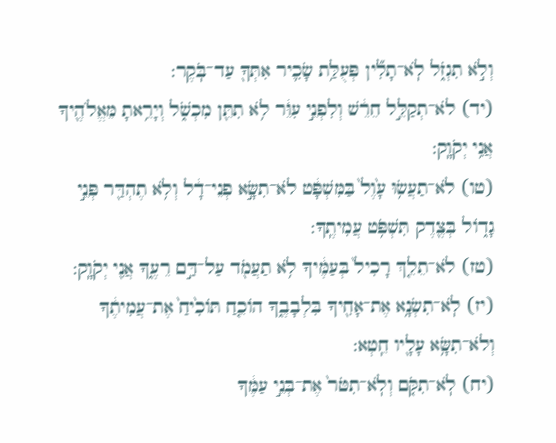וְלֹ֣א תִגְזֹ֑ל לֹֽא־תָלִ֞ין פְּעֻלַּ֥ת שָׂכִ֛יר אִתְּךָ֖ עַד־בֹּֽקֶר:
(יד) לֹא־תְקַלֵּ֣ל חֵרֵ֔שׁ וְלִפְנֵ֣י עִוֵּ֔ר לֹ֥א תִתֵּ֖ן מִכְשֹׁ֑ל וְיָרֵ֥אתָ מֵּאֱלֹהֶ֖יךָ אֲנִ֥י יְקֹוָֽק:
(טו) לֹא־תַעֲשׂ֥וּ עָ֙וֶל֙ בַּמִּשְׁפָּ֔ט לֹא־תִשָּׂ֣א פְנֵי־דָ֔ל וְלֹ֥א תֶהְדַּ֖ר פְּנֵ֣י גָד֑וֹל בְּצֶ֖דֶק תִּשְׁפֹּ֥ט עֲמִיתֶֽךָ:
(טז) לֹא־תֵלֵ֤ךְ רָכִיל֙ בְּעַמֶּ֔יךָ לֹ֥א תַעֲמֹ֖ד עַל־דַּ֣ם רֵעֶ֑ךָ אֲנִ֖י יְקֹוָֽק:
(יז) לֹֽא־תִשְׂנָ֥א אֶת־אָחִ֖יךָ בִּלְבָבֶ֑ךָ הוֹכֵ֤חַ תּוֹכִ֙יחַ֙ אֶת־עֲמִיתֶ֔ךָ וְלֹא־תִשָּׂ֥א עָלָ֖יו חֵֽטְא:
(יח) לֹֽא־תִקֹּ֤ם וְלֹֽא־תִטֹּר֙ אֶת־בְּנֵ֣י עַמֶּ֔ךָ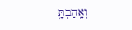וְאָֽהַבְתָּ֥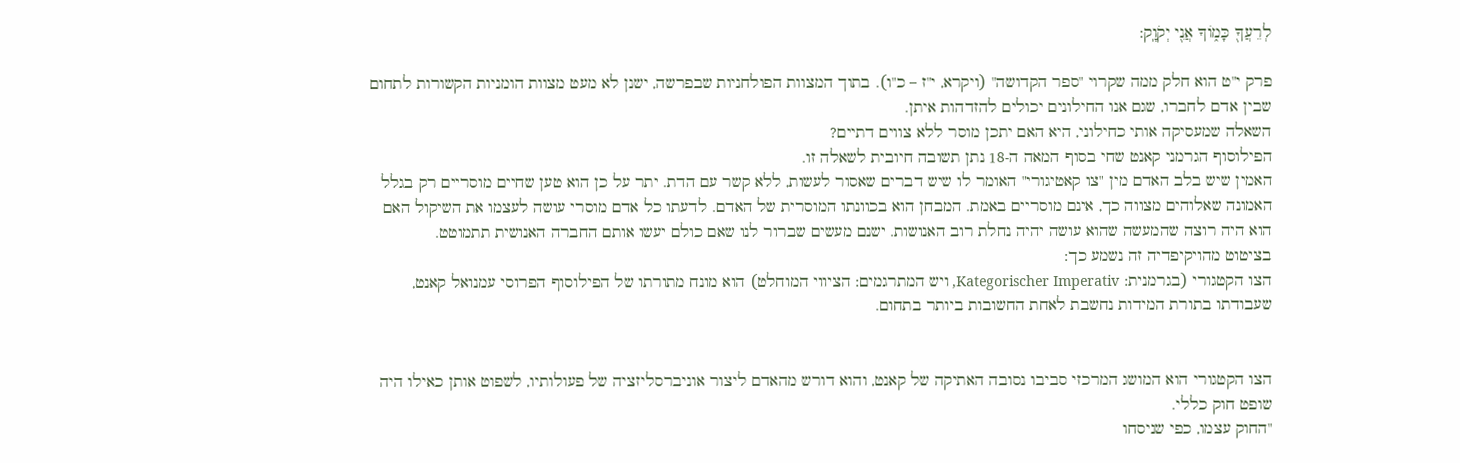לְרֵעֲךָ֖ כָּמ֑וֹךָ אֲנִ֖י יְקֹוָֽק:

פרק י"ט הוא חלק ממה שקרוי "ספר הקדושה" (ויקרא, י"ז – כ"ו). בתוך המצוות הפולחניות שבפרשה, ישנן לא מעט מצוות הומניות הקשורות לתחום שבין אדם לחברו, שגם אנו החילונים יכולים להזדהות איתן.
השאלה שמעסיקה אותי כחילוני, היא האם יתכן מוסר ללא צווים דתיים?
הפילוסוף הגרמני קאנט שחי בסוף המאה ה-18 נתן תשובה חיובית לשאלה זו.
האמין שיש בלב האדם מין "צו קאטיגורי" האומר לו שיש דברים שאסור לעשות, ללא קשר עם הדת. יתר על כן הוא טען שחיים מוסריים רק בגלל האמונה שאלוהים מצווה כך, אינם מוסריים באמת. המבחן הוא בכוונתו המוסרית של האדם. לדעתו כל אדם מוסרי עושה לעצמו את השיקול האם הוא היה רוצה שהמעשה שהוא עושה יהיה נחלת רוב האנושות. ישנם מעשים שברור לנו שאם כולם יעשו אותם החברה האנושית תתמוטט.
בציטוט מהויקיפדיה זה נשמע כך:
הצו הקטגורי (בגרמנית: Kategorischer Imperativ, ויש המתרגמים: הציווי המוחלט) הוא מונח מתורתו של הפילוסוף הפרוסי עמנואל קאנט, שעבודתו בתורת המידות נחשבת לאחת החשובות ביותר בתחום.


הצו הקטגורי הוא המושג המרכזי סביבו נסובה האתיקה של קאנט, והוא דורש מהאדם ליצור אוניברסליזציה של פעולותיו, לשפוט אותן כאילו היה שופט חוק כללי.
"החוק עצמו, כפי שניסחו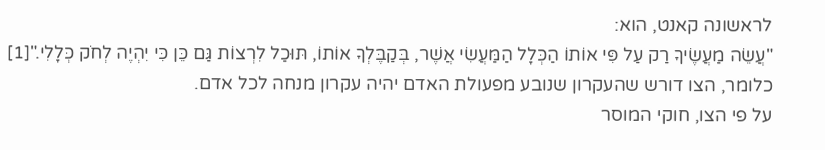לראשונה קאנט, הוא:
"עֲשֵׂה מַעֲשֶׂיךָ רַק עַל פִּי אוֹתוֹ הַכְּלָל הַמַּעֲשִׂי אֲשֶׁר, בְּקַבֶּלְךָ אוֹתוֹ, תּוּכַל לִרְצוֹת גַּם כֵּן כִּי יִהְיֶה לְחֹק כְּלָלִי."[1]
כלומר, הצו דורש שהעקרון שנובע מפעולת האדם יהיה עקרון מנחה לכל אדם.
על פי הצו, חוקי המוסר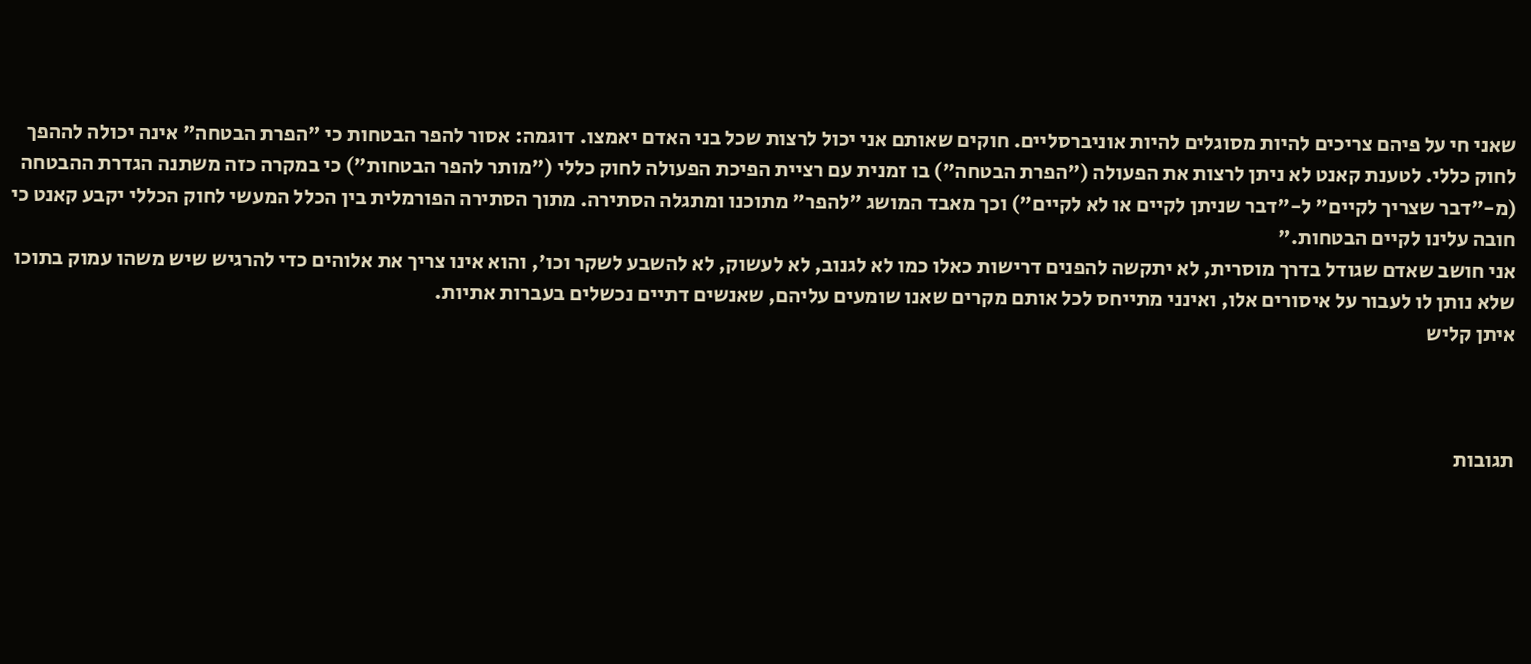שאני חי על פיהם צריכים להיות מסוגלים להיות אוניברסליים. חוקים שאותם אני יכול לרצות שכל בני האדם יאמצו. דוגמה: אסור להפר הבטחות כי "הפרת הבטחה" אינה יכולה לההפך לחוק כללי. לטענת קאנט לא ניתן לרצות את הפעולה ("הפרת הבטחה") בו זמנית עם רציית הפיכת הפעולה לחוק כללי ("מותר להפר הבטחות") כי במקרה כזה משתנה הגדרת ההבטחה (מ-"דבר שצריך לקיים" ל-"דבר שניתן לקיים או לא לקיים") וכך מאבד המושג "להפר" מתוכנו ומתגלה הסתירה. מתוך הסתירה הפורמלית בין הכלל המעשי לחוק הכללי יקבע קאנט כי חובה עלינו לקיים הבטחות."
אני חושב שאדם שגודל בדרך מוסרית, לא יתקשה להפנים דרישות כאלו כמו לא לגנוב, לא לעשוק, לא להשבע לשקר וכו', והוא אינו צריך את אלוהים כדי להרגיש שיש משהו עמוק בתוכו שלא נותן לו לעבור על איסורים אלו, ואינני מתייחס לכל אותם מקרים שאנו שומעים עליהם, שאנשים דתיים נכשלים בעברות אתיות.
איתן קליש



תגובות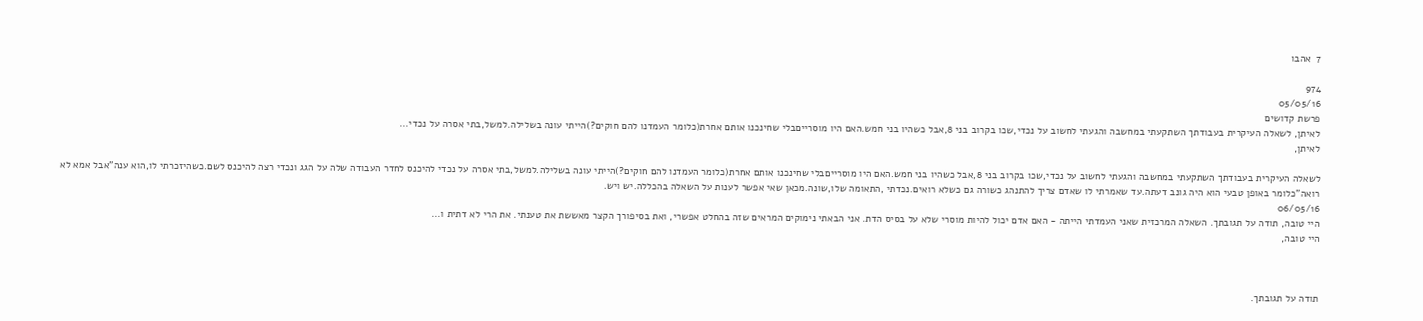7  אהבו

974
05/05/16
פרשת קדושים
לאיתן, לשאלה העיקרית בעבודתך השתקעתי במחשבה והגעתי לחשוב על נכדי,שכו בקרוב בני 8,אבל כשהיו בני חמש.האם היו מוסרייםבלי שחינכנו אותם אחרת(כלומר העמדנו להם חוקים?)הייתי עונה בשלילה.למשל,בתי אסרה על נכדי...
לאיתן,

לשאלה העיקרית בעבודתך השתקעתי במחשבה והגעתי לחשוב על נכדי,שכו בקרוב בני 8,אבל כשהיו בני חמש.האם היו מוסרייםבלי שחינכנו אותם אחרת(כלומר העמדנו להם חוקים?)הייתי עונה בשלילה.למשל,בתי אסרה על נכדי להיכנס לחדר העבודה שלה על הגג ונכדי רצה להיכנס לשם.כשהיזכרתי לו,הוא ענה"אבל אמא לא רואה"כלומר באופן טבעי הוא היה גונב דעתה.עד שאמרתי לו שאדם צריך להתנהג כשורה גם כשלא רואים.נכדתי ,התאומה שלו,שונה.מכאן שאי אפשר לענות על השאלה בהכללה.יש ויש.
06/05/16
היי טובה, תודה על תגובתך. השאלה המרכזית שאני העמדתי הייתה - האם אדם יכול להיות מוסרי שלא על בסיס הדת. אני הבאתי נימוקים המראים שזה בהחלט אפשרי, ואת בסיפורך הקצר מאששת את טענתי. את הרי לא דתית ו...
היי טובה,



תודה על תגובתך.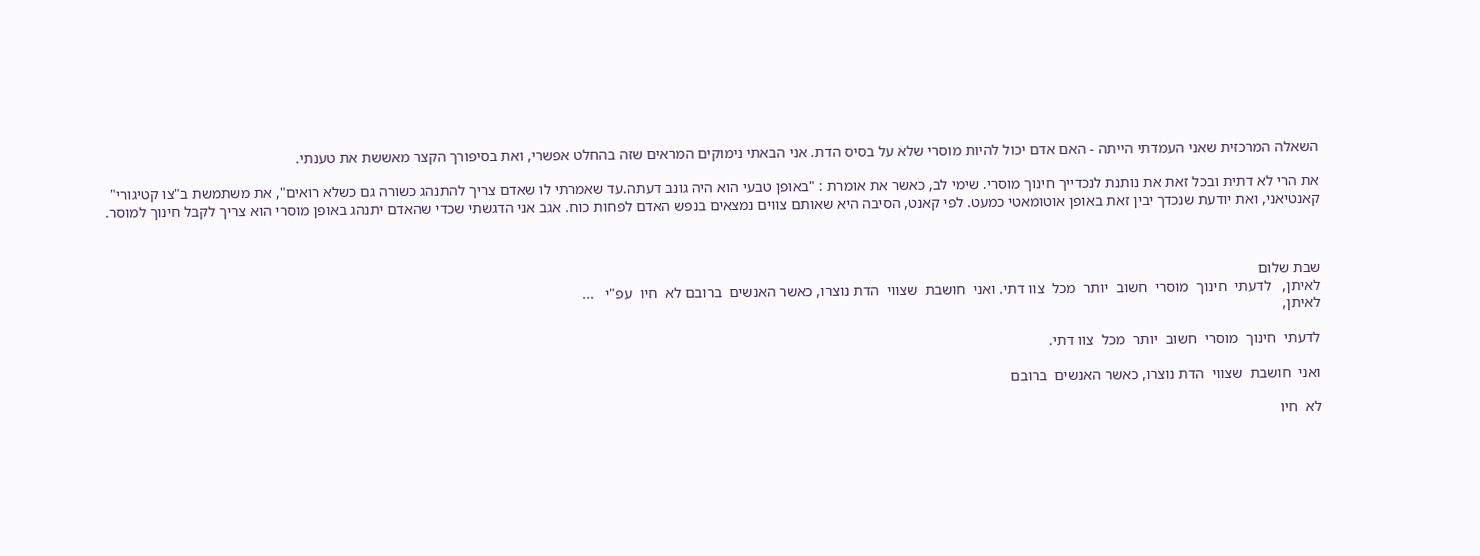השאלה המרכזית שאני העמדתי הייתה - האם אדם יכול להיות מוסרי שלא על בסיס הדת. אני הבאתי נימוקים המראים שזה בהחלט אפשרי, ואת בסיפורך הקצר מאששת את טענתי.

את הרי לא דתית ובכל זאת את נותנת לנכדייך חינוך מוסרי. שימי לב, כאשר את אומרת : "באופן טבעי הוא היה גונב דעתה.עד שאמרתי לו שאדם צריך להתנהג כשורה גם כשלא רואים", את משתמשת ב"צו קטיגורי" קאנטיאני, ואת יודעת שנכדך יבין זאת באופן אוטומאטי כמעט. לפי קאנט, הסיבה היא שאותם צווים נמצאים בנפש האדם לפחות כוח. אגב אני הדגשתי שכדי שהאדם יתנהג באופן מוסרי הוא צריך לקבל חינוך למוסר.



שבת שלום
לאיתן,   לדעתי  חינוך  מוסרי  חשוב  יותר  מכל  צוו דתי. ואני  חושבת  שצווי  הדת נוצרו, כאשר האנשים  ברובם לא  חיו  עפ"י   ...
לאיתן,

לדעתי  חינוך  מוסרי  חשוב  יותר  מכל  צוו דתי.

ואני  חושבת  שצווי  הדת נוצרו, כאשר האנשים  ברובם

לא  חיו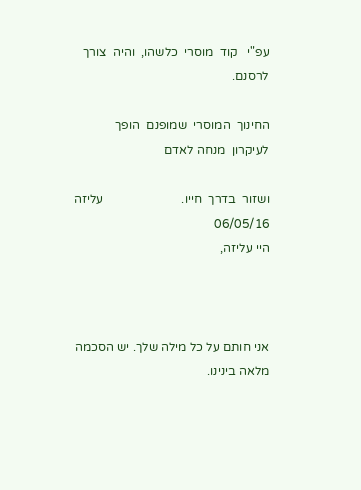עפ"י   קוד  מוסרי  כלשהו,  והיה  צורך  לרסנם.

החינוך  המוסרי  שמופנם  הופך  לעיקרון  מנחה לאדם

ושזור  בדרך  חייו.                         עליזה
06/05/16
היי עליזה,



אני חותם על כל מילה שלך. יש הסכמה מלאה בינינו.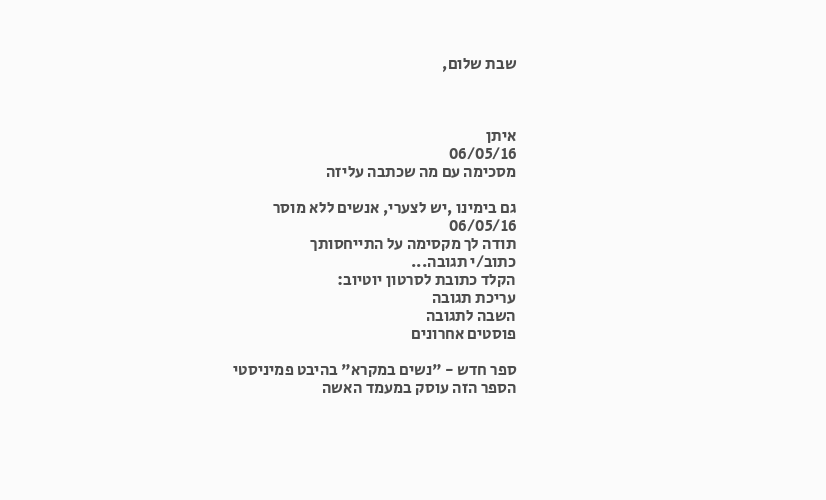שבת שלום,



איתן
06/05/16
מסכימה עם מה שכתבה עליזה

גם בימינו ,יש לצערי, אנשים ללא מוסר
06/05/16
תודה לך מקסימה על התייחסותך
כתוב/י תגובה...
הקלד כתובת לסרטון יוטיוב:
עריכת תגובה
השבה לתגובה
פוסטים אחרונים

ספר חדש - "נשים במקרא" בהיבט פמיניסטי
הספר הזה עוסק במעמד האשה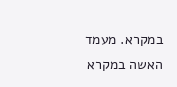במקרא. מעמד האשה במקרא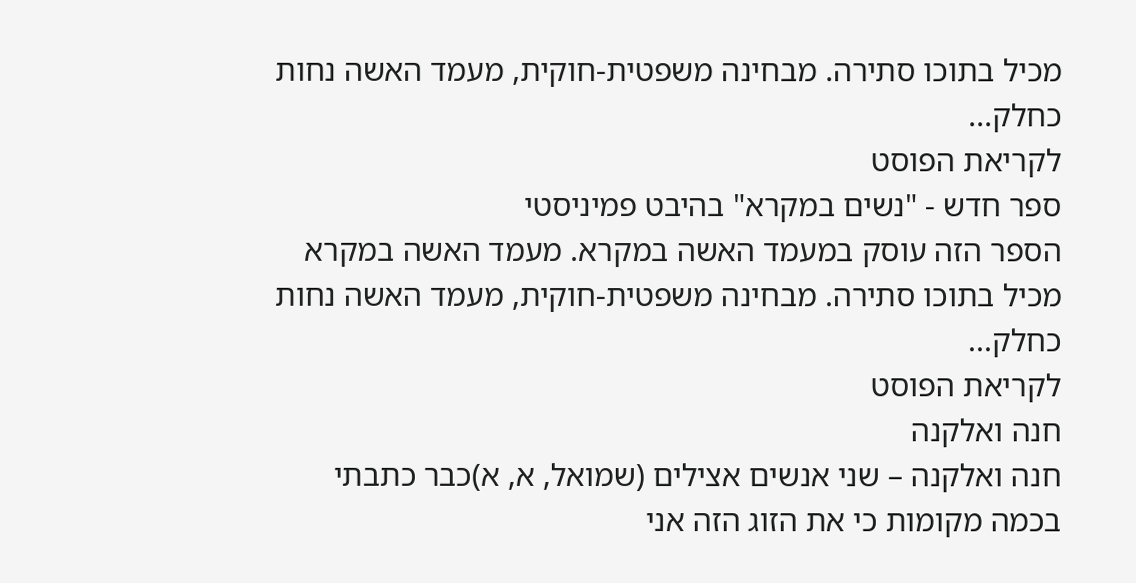מכיל בתוכו סתירה. מבחינה משפטית-חוקית, מעמד האשה נחות כחלק...
לקריאת הפוסט
ספר חדש - "נשים במקרא" בהיבט פמיניסטי
הספר הזה עוסק במעמד האשה במקרא. מעמד האשה במקרא מכיל בתוכו סתירה. מבחינה משפטית-חוקית, מעמד האשה נחות כחלק...
לקריאת הפוסט
חנה ואלקנה
חנה ואלקנה – שני אנשים אצילים (שמואל, א, א)כבר כתבתי בכמה מקומות כי את הזוג הזה אני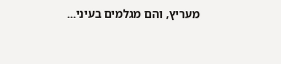מעריץ, והם מגלמים בעיני...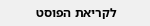לקריאת הפוסט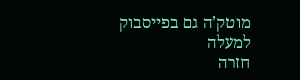מוטק’ה גם בפייסבוק
למעלה
חזרה